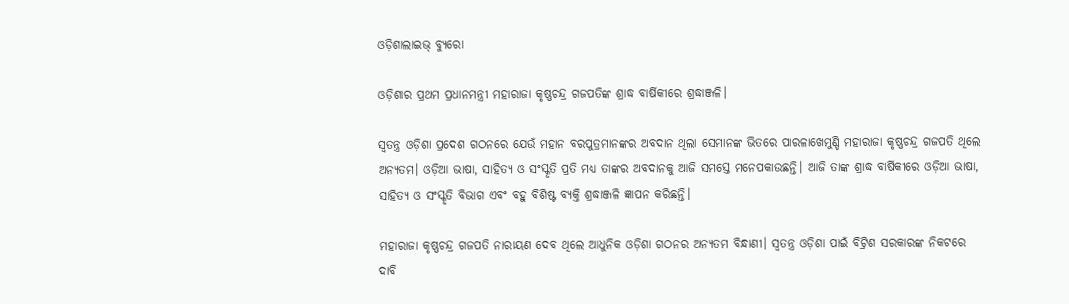ଓଡ଼ିଶାଲାଇଭ୍‌ ବ୍ୟୁରୋ

ଓଡ଼ିଶାର ପ୍ରଥମ ପ୍ରଧାନମନ୍ତ୍ରୀ ମହାରାଜା କୃଷ୍ଣଚନ୍ଦ୍ର ଗଜପତିଙ୍କ ଶ୍ରାଦ୍ଧ ବାର୍ଷିକୀରେ ଶ୍ରଦ୍ଧାଞ୍ଜଳି।

ସ୍ୱତନ୍ତ୍ର ଓଡ଼ିଶା ପ୍ରଦେଶ ଗଠନରେ ଯେଉଁ ମହାନ ବରପୁତ୍ରମାନଙ୍କର ଅବଦାନ ଥିଲା ସେମାନଙ୍କ ଭିତରେ ପାରଳାଖେମୁଣ୍ଡି ମହାରାଜା କୃଷ୍ଣଚନ୍ଦ୍ର ଗଜପତି ଥିଲେ ଅନ୍ୟତମ। ଓଡ଼ିଆ ଭାଷା, ସାହିତ୍ୟ ଓ ସଂସ୍କୃତି ପ୍ରତି ମଧ୍ୟ ତାଙ୍କର ଅବଦାନକୁ ଆଜି ସମସ୍ତେ ମନେପକାଉଛନ୍ତି। ଆଜି ତାଙ୍କ ଶ୍ରାଦ୍ଧ ବାର୍ଷିକୀରେ ଓଡ଼ିଆ ଭାଷା, ସାହିତ୍ୟ ଓ ସଂସ୍କୃତି ବିଭାଗ ଏବଂ ବହୁ ବିଶିଷ୍ଟ ବ୍ୟକ୍ତି ଶ୍ରଦ୍ଧାଞ୍ଜଳି ଜ୍ଞାପନ କରିଛନ୍ତି।

ମହାରାଜା କୃଷ୍ଣଚନ୍ଦ୍ର ଗଜପତି ନାରାୟଣ ଦେବ ଥିଲେ ଆଧୁନିକ ଓଡ଼ିଶା ଗଠନର ଅନ୍ୟତମ ବିନ୍ଧାଣୀ। ସ୍ୱତନ୍ତ୍ର ଓଡ଼ିଶା ପାଇଁ ବିଟ୍ରିଶ ସରକାରଙ୍କ ନିକଟରେ ଦାବି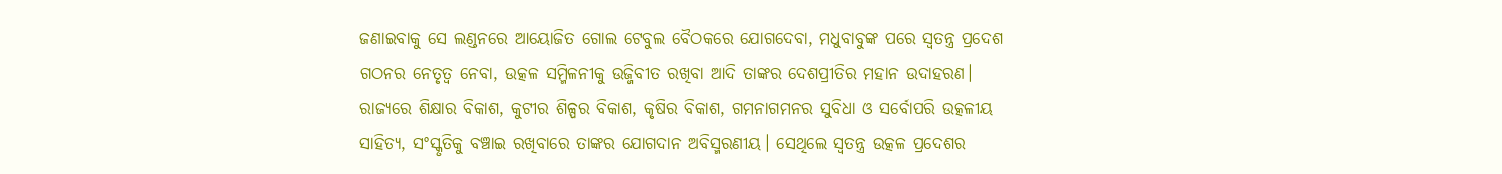ଜଣାଇବାକୁ ସେ ଲଣ୍ଡନରେ ଆୟୋଜିତ ଗୋଲ ଟେବୁଲ ବୈଠକରେ ଯୋଗଦେବା, ମଧୁବାବୁଙ୍କ ପରେ ସ୍ଵତନ୍ତ୍ର ପ୍ରଦେଶ ଗଠନର ନେତୃତ୍ଵ ନେବା, ଉତ୍କଳ ସମ୍ମିଳନୀକୁ ଉଜ୍ଜିବୀତ ରଖିବା ଆଦି ତାଙ୍କର ଦେଶପ୍ରୀତିର ମହାନ ଉଦାହରଣ। ରାଜ୍ୟରେ ଶିକ୍ଷାର ବିକାଶ, କୁଟୀର ଶିଳ୍ପର ବିକାଶ, କୃଷିର ବିକାଶ, ଗମନାଗମନର ସୁବିଧା ଓ ସର୍ବୋପରି ଉତ୍କଳୀୟ ସାହିତ୍ୟ, ସଂସ୍କୃତିକୁ ବଞ୍ଚାଇ ରଖିବାରେ ତାଙ୍କର ଯୋଗଦାନ ଅବିସ୍ମରଣୀୟ। ସେଥିଲେ ସ୍ୱତନ୍ତ୍ର ଉତ୍କଳ ପ୍ରଦେଶର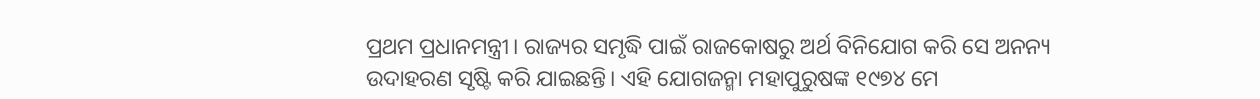ପ୍ରଥମ ପ୍ରଧାନମନ୍ତ୍ରୀ। ରାଜ୍ୟର ସମୃଦ୍ଧି ପାଇଁ ରାଜକୋଷରୁ ଅର୍ଥ ବିନିଯୋଗ କରି ସେ ଅନନ୍ୟ ଉଦାହରଣ ସୃଷ୍ଟି କରି ଯାଇଛନ୍ତି। ଏହି ଯୋଗଜନ୍ମା ମହାପୁରୁଷଙ୍କ ୧୯୭୪ ମେ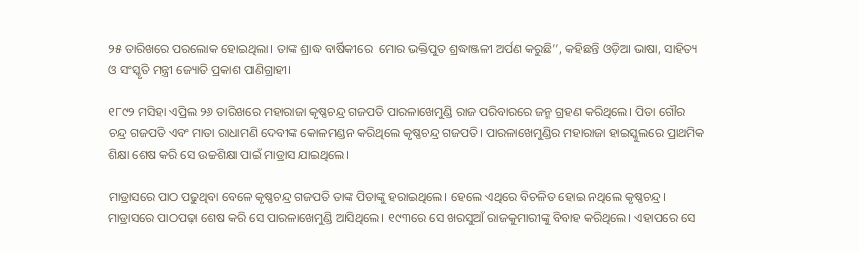୨୫ ତାରିଖରେ ପରଲୋକ ହୋଇଥିଲା। ତାଙ୍କ ଶ୍ରାଦ୍ଧ ବାର୍ଷିକୀରେ  ମୋର ଭକ୍ତିପୁତ ଶ୍ରଦ୍ଧାଞ୍ଜଳୀ ଅର୍ପଣ କରୁଛି’’, କହିଛନ୍ତି ଓଡ଼ିଆ ଭାଷା, ସାହିତ୍ୟ ଓ ସଂସ୍କୃତି ମନ୍ତ୍ରୀ ଜ୍ୟୋତି ପ୍ରକାଶ ପାଣିଗ୍ରାହୀ।

୧୮୯୨ ମସିହା ଏପ୍ରିଲ ୨୬ ତାରିଖରେ ମହାରାଜା କୃଷ୍ଣଚନ୍ଦ୍ର ଗଜପତି ପାରଳାଖେମୁଣ୍ଡି ରାଜ ପରିବାରରେ ଜନ୍ମ ଗ୍ରହଣ କରିଥିଲେ। ପିତା ଗୌର ଚନ୍ଦ୍ର ଗଜପତି ଏବଂ ମାତା ରାଧାମଣି ଦେବୀଙ୍କ କୋଳମଣ୍ଡନ କରିଥିଲେ କୃଷ୍ଣଚନ୍ଦ୍ର ଗଜପତି। ପାରଳାଖେମୁଣ୍ଡିର ମହାରାଜା ହାଇସ୍କୁଲରେ ପ୍ରାଥମିକ ଶିକ୍ଷା ଶେଷ କରି ସେ ଉଚ୍ଚଶିକ୍ଷା ପାଇଁ ମାଡ୍ରାସ ଯାଇଥିଲେ।

ମାଡ୍ରାସରେ ପାଠ ପଢୁଥିବା ବେଳେ କୃଷ୍ଣଚନ୍ଦ୍ର ଗଜପତି ତାଙ୍କ ପିତାଙ୍କୁ ହରାଇଥିଲେ। ହେଲେ ଏଥିରେ ବିଚଳିତ ହୋଇ ନଥିଲେ କୃଷ୍ଣଚନ୍ଦ୍ର। ମାଡ୍ରାସରେ ପାଠପଢ଼ା ଶେଷ କରି ସେ ପାରଳାଖେମୁଣ୍ଡି ଆସିଥିଲେ। ୧୯୩ରେ ସେ ଖରସୁଆଁ ରାଜକୁମାରୀଙ୍କୁ ବିବାହ କରିଥିଲେ। ଏହାପରେ ସେ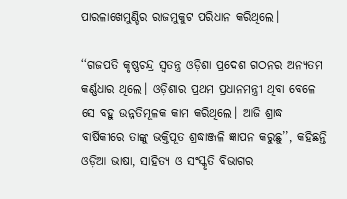ପାରଳାଖେମୁଣ୍ଡିର ରାଜମୁକୁଟ ପରିଧାନ କରିଥିଲେ।

‘‘ଗଜପତି କୃଷ୍ଣଚନ୍ଦ୍ର ସ୍ୱତନ୍ତ୍ର ଓଡ଼ିଶା ପ୍ରଦେଶ ଗଠନର ଅନ୍ୟତମ କର୍ଣ୍ଣଧାର ଥିଲେ। ଓଡ଼ିଶାର ପ୍ରଥମ ପ୍ରଧାନମନ୍ତ୍ରୀ ଥିବା ବେଳେ ସେ ବହୁ ଉନ୍ନତିମୂଳକ କାମ କରିଥିଲେ। ଆଜି ଶ୍ରାଦ୍ଧ ବାର୍ଷିକୀରେ ତାଙ୍କୁ ଭକ୍ତିପୂତ ଶ୍ରଦ୍ଧାଞ୍ଜଳି ଜ୍ଞାପନ କରୁଛୁ’’, କହିଛନ୍ତି ଓଡ଼ିଆ ଭାଷା, ସାହିତ୍ୟ ଓ ସଂସ୍କୃତି ବିଭାଗର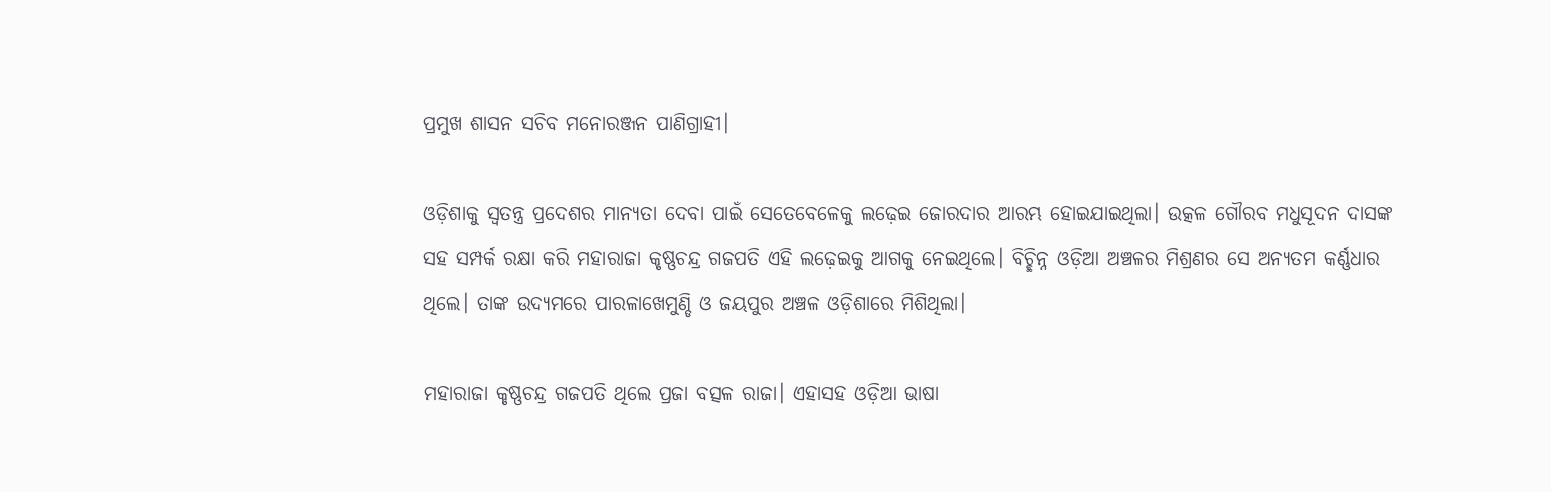ପ୍ରମୁଖ ଶାସନ ସଚିବ ମନୋରଞ୍ଜନ ପାଣିଗ୍ରାହୀ।

ଓଡ଼ିଶାକୁ ସ୍ୱତନ୍ତ୍ର ପ୍ରଦେଶର ମାନ୍ୟତା ଦେବା ପାଇଁ ସେତେବେଳେକୁ ଲଢ଼େଇ ଜୋରଦାର ଆରମ୍ଭ ହୋଇଯାଇଥିଲା। ଉତ୍କଳ ଗୌରବ ମଧୁସୂଦନ ଦାସଙ୍କ ସହ ସମ୍ପର୍କ ରକ୍ଷା କରି ମହାରାଜା କୃଷ୍ଣଚନ୍ଦ୍ର ଗଜପତି ଏହି ଲଢ଼େଇକୁ ଆଗକୁ ନେଇଥିଲେ। ବିଚ୍ଛିନ୍ନ ଓଡ଼ିଆ ଅଞ୍ଚଳର ମିଶ୍ରଣର ସେ ଅନ୍ୟତମ କର୍ଣ୍ଣଧାର ଥିଲେ। ତାଙ୍କ ଉଦ୍ୟମରେ ପାରଳାଖେମୁଣ୍ଡି ଓ ଜୟପୁର ଅଞ୍ଚଳ ଓଡ଼ିଶାରେ ମିଶିଥିଲା।

ମହାରାଜା କୃଷ୍ଣଚନ୍ଦ୍ର ଗଜପତି ଥିଲେ ପ୍ରଜା ବତ୍ସଳ ରାଜା। ଏହାସହ ଓଡ଼ିଆ ଭାଷା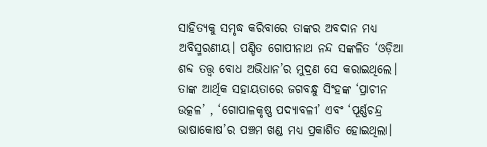ସାହିତ୍ୟକୁ ସମୃଦ୍ଧ କରିବାରେ ତାଙ୍କର ଅବଦାନ ମଧ୍ୟ ଅବିସ୍ମରଣୀୟ। ପଣ୍ଡିତ ଗୋପୀନାଥ ନନ୍ଦ ସଙ୍କଳିତ ‘ଓଡ଼ିଆ ଶବ୍ଦ ତତ୍ତ୍ୱ ବୋଧ ଅଭିଧାନ’ର ମୁଦ୍ରଣ ସେ କରାଇଥିଲେ। ତାଙ୍କ ଆର୍ଥିକ ସହାୟତାରେ ଜଗବନ୍ଧୁ ସିଂହଙ୍କ ‘ପ୍ରାଚୀନ ଉତ୍କଳ’ , ‘ଗୋପାଳକୃଷ୍ଣ ପଦ୍ୟାବଳୀ’ ଏବଂ ‘ପୂର୍ଣ୍ଣଚନ୍ଦ୍ର ଭାଷାକୋଷ’ର ପଞ୍ଚମ ଖଣ୍ଡ ମଧ୍ୟ ପ୍ରକାଶିତ ହୋଇଥିଲା।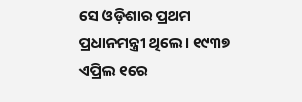ସେ ଓଡ଼ିଶାର ପ୍ରଥମ ପ୍ରଧାନମନ୍ତ୍ରୀ ଥିଲେ। ୧୯୩୭ ଏପ୍ରିଲ ୧ରେ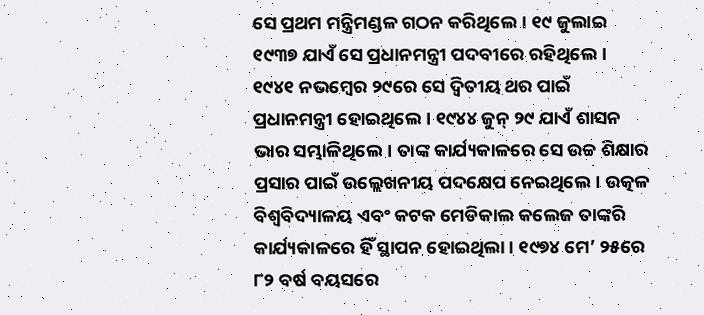ସେ ପ୍ରଥମ ମନ୍ତ୍ରିମଣ୍ଡଳ ଗଠନ କରିଥିଲେ। ୧୯ ଜୁଲାଇ ୧୯୩୭ ଯାଏଁ ସେ ପ୍ରଧାନମନ୍ତ୍ରୀ ପଦବୀରେ ରହିଥିଲେ। ୧୯୪୧ ନଭମ୍ବେର ୨୯ରେ ସେ ଦ୍ୱିତୀୟ ଥର ପାଇଁ ପ୍ରଧାନମନ୍ତ୍ରୀ ହୋଇଥିଲେ। ୧୯୪୪ ଜୁନ୍‌ ୨୯ ଯାଏଁ ଶାସନ ଭାର ସମ୍ଭାଳିଥିଲେ। ତାଙ୍କ କାର୍ଯ୍ୟକାଳରେ ସେ ଉଚ୍ଚ ଶିକ୍ଷାର ପ୍ରସାର ପାଇଁ ଉଲ୍ଲେଖନୀୟ ପଦକ୍ଷେପ ନେଇଥିଲେ। ଉତ୍କଳ ବିଶ୍ୱବିଦ୍ୟାଳୟ ଏବଂ କଟକ ମେଡିକାଲ କଲେଜ ତାଙ୍କରି କାର୍ଯ୍ୟକାଳରେ ହିଁ ସ୍ଥାପନ ହୋଇଥିଲା। ୧୯୭୪ ମେ’ ୨୫ରେ ୮୨ ବର୍ଷ ବୟସରେ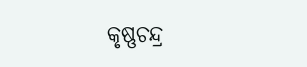କୃଷ୍ଣଚନ୍ଦ୍ର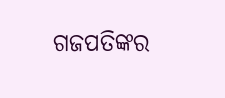ଗଜପତିଙ୍କର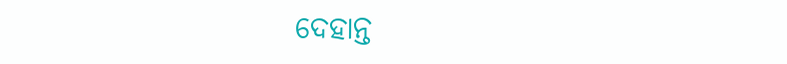ଦେହାନ୍ତ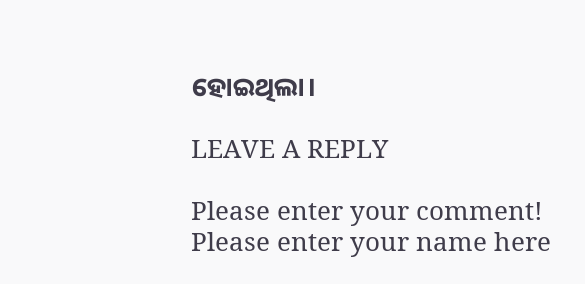ହୋଇଥିଲା।

LEAVE A REPLY

Please enter your comment!
Please enter your name here